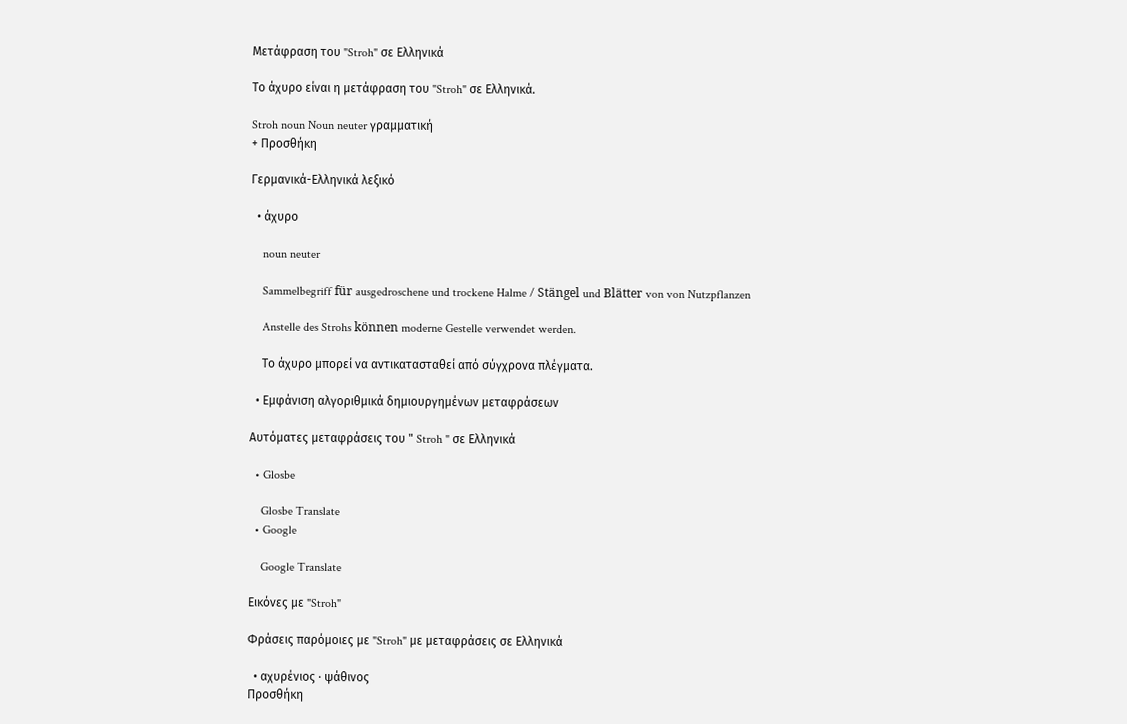Μετάφραση του "Stroh" σε Ελληνικά

Το άχυρο είναι η μετάφραση του "Stroh" σε Ελληνικά.

Stroh noun Noun neuter γραμματική
+ Προσθήκη

Γερμανικά-Ελληνικά λεξικό

  • άχυρο

    noun neuter

    Sammelbegriff für ausgedroschene und trockene Halme / Stängel und Blätter von von Nutzpflanzen

    Anstelle des Strohs können moderne Gestelle verwendet werden.

    Το άχυρο μπορεί να αντικατασταθεί από σύγχρονα πλέγματα.

  • Εμφάνιση αλγοριθμικά δημιουργημένων μεταφράσεων

Αυτόματες μεταφράσεις του " Stroh " σε Ελληνικά

  • Glosbe

    Glosbe Translate
  • Google

    Google Translate

Εικόνες με "Stroh"

Φράσεις παρόμοιες με "Stroh" με μεταφράσεις σε Ελληνικά

  • αχυρένιος · ψάθινος
Προσθήκη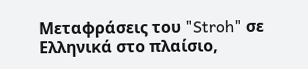Μεταφράσεις του "Stroh" σε Ελληνικά στο πλαίσιο,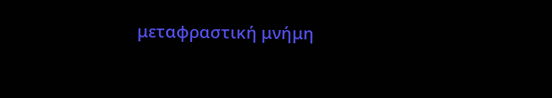μεταφραστική μνήμη